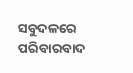ସବୁଦଳରେ ପରିବାରବାଦ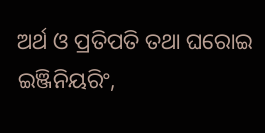ଅର୍ଥ ଓ ପ୍ରତିପତି ତଥା ଘରୋଇ ଇଞ୍ଜିନିୟରିଂ,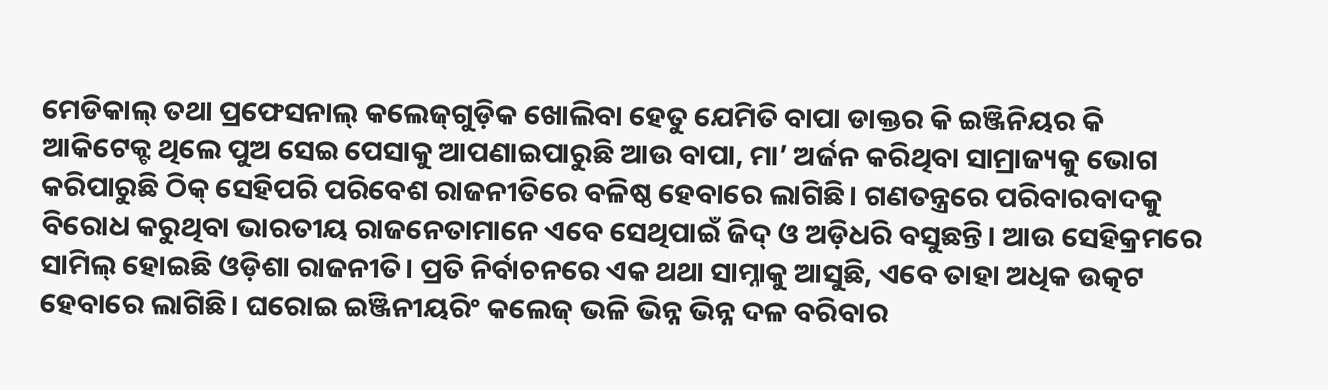ମେଡିକାଲ୍‌ ତଥା ପ୍ରଫେସନାଲ୍‌ କଲେଜ୍‌ଗୁଡ଼ିକ ଖୋଲିବା ହେତୁ ଯେମିତି ବାପା ଡାକ୍ତର କି ଇଞ୍ଜିନିୟର କି ଆକିଟେକ୍ଟ ଥିଲେ ପୁଅ ସେଇ ପେସାକୁ ଆପଣାଇପାରୁଛି ଆଉ ବାପା, ମା’ ଅର୍ଜନ କରିଥିବା ସାମ୍ରାଜ୍ୟକୁ ଭୋଗ କରିପାରୁଛି ଠିକ୍‌ ସେହିପରି ପରିବେଶ ରାଜନୀତିରେ ବଳିଷ୍ଠ ହେବାରେ ଲାଗିଛି। ଗଣତନ୍ତ୍ରରେ ପରିବାରବାଦକୁ ବିରୋଧ କରୁଥିବା ଭାରତୀୟ ରାଜନେତାମାନେ ଏବେ ସେଥିପାଇଁ ଜିଦ୍‌ ଓ ଅଡ଼ିଧରି ବସୁଛନ୍ତି। ଆଉ ସେହିକ୍ରମରେ ସାମିଲ୍‌ ହୋଇଛି ଓଡ଼ିଶା ରାଜନୀତି। ପ୍ରତି ନିର୍ବାଚନରେ ଏକ ଥଥା ସାମ୍ନାକୁ ଆସୁଛି, ଏବେ ତାହା ଅଧିକ ଉତ୍କଟ ହେବାରେ ଲାଗିଛି। ଘରୋଇ ଇଞ୍ଜିନୀୟରିଂ କଲେଜ୍‌ ଭଳି ଭିନ୍ନ ଭିନ୍ନ ଦଳ ବରିବାର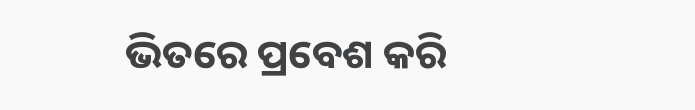ଭିତରେ ପ୍ରବେଶ କରି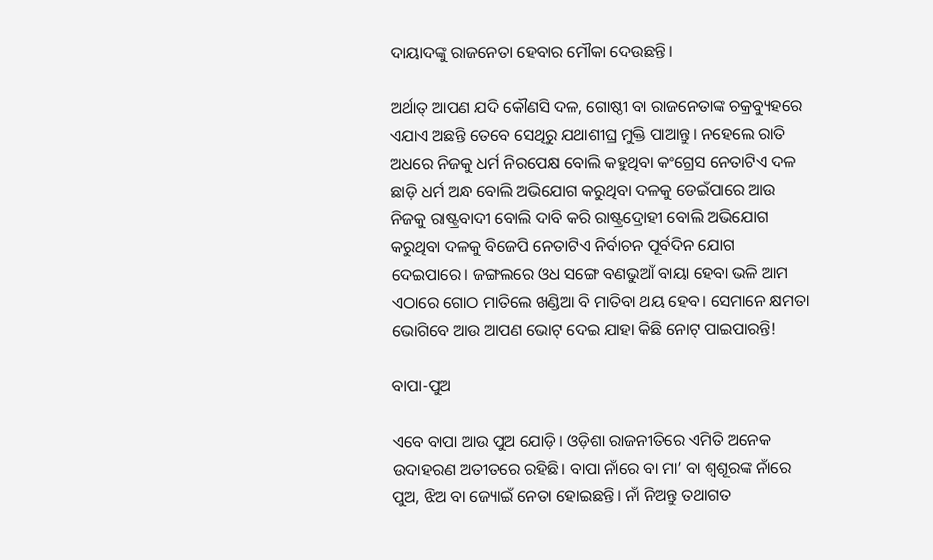ଦାୟାଦଙ୍କୁ ରାଜନେତା ହେବାର ମୌକା ଦେଉଛନ୍ତି।

ଅର୍ଥାତ୍‌ ଆପଣ ଯଦି କୌଣସି ଦଳ, ଗୋଷ୍ଠୀ ବା ରାଜନେତାଙ୍କ ଚକ୍ରବ୍ୟୁହରେ ଏଯାଏ ଅଛନ୍ତି ତେବେ ସେଥିରୁ ଯଥାଶୀଘ୍ର ମୁକ୍ତି ପାଆନ୍ତୁ। ନହେଲେ ରାତି ଅଧରେ ନିଜକୁ ଧର୍ମ ନିରପେକ୍ଷ ବୋଲି କହୁଥିବା କଂଗ୍ରେସ ନେତାଟିଏ ଦଳ ଛାଡ଼ି ଧର୍ମ ଅନ୍ଧ ବୋଲି ଅଭିଯୋଗ କରୁଥିବା ଦଳକୁ ଡେଇଁପାରେ ଆଉ ନିଜକୁ ରାଷ୍ଟ୍ରବାଦୀ ବୋଲି ଦାବି କରି ରାଷ୍ଟ୍ରଦ୍ରୋହୀ ବୋଲି ଅଭିଯୋଗ କରୁଥିବା ଦଳକୁ ବିଜେପି ନେତାଟିଏ ନିର୍ବାଚନ ପୂର୍ବଦିନ ଯୋଗ ଦେଇପାରେ। ଜଙ୍ଗଲରେ ଓଧ ସଙ୍ଗେ ବଣଭୁଆଁ ବାୟା ହେବା ଭଳି ଆମ ଏଠାରେ ଗୋଠ ମାତିଲେ ଖଣ୍ଡିଆ ବି ମାତିବା ଥୟ ହେବ। ସେମାନେ କ୍ଷମତା ଭୋଗିବେ ଆଉ ଆପଣ ଭୋଟ୍‌ ଦେଇ ଯାହା କିଛି ନୋଟ୍‌ ପାଇପାରନ୍ତି!

ବାପା-ପୁଅ

ଏବେ ବାପା ଆଉ ପୁଅ ଯୋଡ଼ି। ଓଡ଼ିଶା ରାଜନୀତିରେ ଏମିତି ଅନେକ ଉଦାହରଣ ଅତୀତରେ ରହିଛି। ବାପା ନାଁରେ ବା ମା’ ବା ଶ୍ଵଶୂରଙ୍କ ନାଁରେ ପୁଅ, ଝିଅ ବା ଜ୍ୟୋଇଁ ନେତା ହୋଇଛନ୍ତି। ନାଁ ନିଅନ୍ତୁ ତଥାଗତ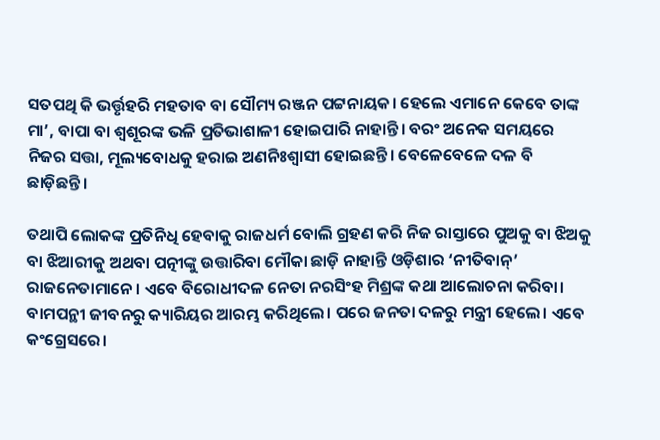ସତପଥି କି ଭର୍ତ୍ତୃହରି ମହତାବ ବା ସୌମ୍ୟ ରଞ୍ଜନ ପଟ୍ଟନାୟକ। ହେଲେ ଏମାନେ କେବେ ତାଙ୍କ ମା’, ବାପା ବା ଶ୍ଵଶୂରଙ୍କ ଭଳି ପ୍ରତିଭାଶାଳୀ ହୋଇପାରି ନାହାନ୍ତି। ବରଂ ଅନେକ ସମୟରେ ନିଜର ସତ୍ତା, ମୂଲ୍ୟବୋଧକୁ ହରାଇ ଅଣନିଃଶ୍ଵାସୀ ହୋଇଛନ୍ତି। ବେଳେବେଳେ ଦଳ ବି ଛାଡ଼ିଛନ୍ତି।

ତଥାପି ଲୋକଙ୍କ ପ୍ରତିନିଧି ହେବାକୁ ରାଜଧର୍ମ ବୋଲି ଗ୍ରହଣ କରି ନିଜ ରାସ୍ତାରେ ପୁଅକୁ ବା ଝିଅକୁ ବା ଝିଆରୀକୁ ଅଥବା ପତ୍ନୀଙ୍କୁ ଉତ୍ତାରିବା ମୌକା ଛାଡ଼ି ନାହାନ୍ତି ଓଡ଼ିଶାର ‘ନୀତିବାନ୍‌’ ରାଜନେତାମାନେ। ଏବେ ବିରୋଧୀଦଳ ନେତା ନରସିଂହ ମିଶ୍ରଙ୍କ କଥା ଆଲୋଚନା କରିବା। ବାମପନ୍ଥୀ ଜୀବନରୁ କ୍ୟାରିୟର ଆରମ୍ଭ କରିଥିଲେ। ପରେ ଜନତା ଦଳରୁ ମନ୍ତ୍ରୀ ହେଲେ। ଏବେ କଂଗ୍ରେସରେ।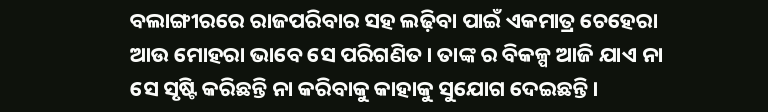ବଲାଙ୍ଗୀରରେ ରାଜପରିବାର ସହ ଲଢ଼ିବା ପାଇଁ ଏକମାତ୍ର ଚେହେରା ଆଉ ମୋହରା ଭାବେ ସେ ପରିଗଣିତ। ତାଙ୍କ ର ବିକଳ୍ପ ଆଜି ଯାଏ ନା ସେ ସୃଷ୍ଟି କରିଛନ୍ତି ନା କରିବାକୁ କାହାକୁ ସୁଯୋଗ ଦେଇଛନ୍ତି।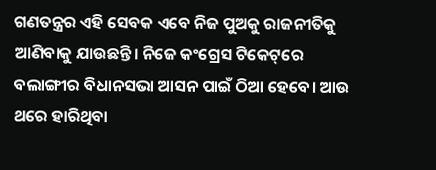ଗଣତନ୍ତ୍ରର ଏହି ସେବକ ଏବେ ନିଜ ପୁଅକୁ ରାଜନୀତିକୁ ଆଣିବାକୁ ଯାଉଛନ୍ତି। ନିଜେ କଂଗ୍ରେସ ଟିକେଟ୍‌ରେ ବଲାଙ୍ଗୀର ବିଧାନସଭା ଆସନ ପାଇଁ ଠିଆ ହେବେ। ଆଉ ଥରେ ହାରିଥିବା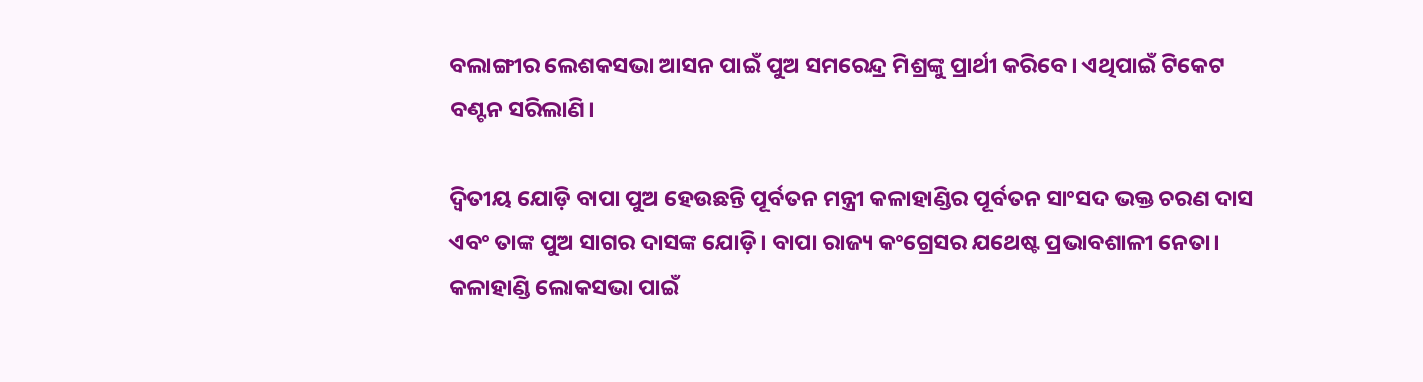ବଲାଙ୍ଗୀର ଲେଶକସଭା ଆସନ ପାଇଁ ପୁଅ ସମରେନ୍ଦ୍ର ମିଶ୍ରଙ୍କୁ ପ୍ରାର୍ଥୀ କରିବେ। ଏଥିପାଇଁ ଟିକେଟ ବଣ୍ଟନ ସରିଲାଣି।

ଦ୍ଵିତୀୟ ଯୋଡ଼ି ବାପା ପୁଅ ହେଉଛନ୍ତି ପୂର୍ବତନ ମନ୍ତ୍ରୀ କଳାହାଣ୍ଡିର ପୂର୍ବତନ ସାଂସଦ ଭକ୍ତ ଚରଣ ଦାସ ଏବଂ ତାଙ୍କ ପୁଅ ସାଗର ଦାସଙ୍କ ଯୋଡ଼ି। ବାପା ରାଜ୍ୟ କଂଗ୍ରେସର ଯଥେଷ୍ଟ ପ୍ରଭାବଶାଳୀ ନେତା। କଳାହାଣ୍ଡି ଲୋକସଭା ପାଇଁ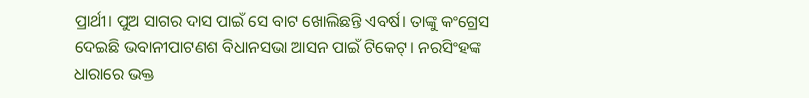ପ୍ରାର୍ଥୀ। ପୁଅ ସାଗର ଦାସ ପାଇଁ ସେ ବାଟ ଖୋଲିଛନ୍ତି ଏବର୍ଷ। ତାଙ୍କୁ କଂଗ୍ରେସ ଦେଇଛି ଭବାନୀପାଟଣଶ ବିଧାନସଭା ଆସନ ପାଇଁ ଟିକେଟ୍‌। ନରସିଂହଙ୍କ ଧାରାରେ ଭକ୍ତ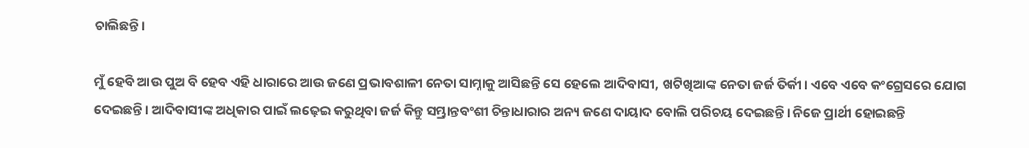ଚାଲିଛନ୍ତି।

ମୁଁ ହେବି ଆଉ ପୁଅ ବି ହେବ ଏହି ଧାରାରେ ଆଉ ଜଣେ ପ୍ରଭାବଶାଳୀ ନେତା ସାମ୍ନାକୁ ଆସିଛନ୍ତି ସେ ହେଲେ ଆଦିବାସୀ, ଖଟିଖିଆଙ୍କ ନେତା ଜର୍ଜ ତିର୍କୀ। ଏବେ ଏବେ କଂଗ୍ରେସରେ ଯୋଗ ଦେଇଛନ୍ତି। ଆଦିବାସୀଙ୍କ ଅଧିକାର ପାଇଁ ଲଢ଼େଇ କରୁଥିବା ଜର୍ଜ କିନ୍ତୁ ସମ୍ଭ୍ରାନ୍ତବଂଶୀ ଚିନ୍ତାଧାରାର ଅନ୍ୟ ଜଣେ ଦାୟାଦ ବୋଲି ପରିଚୟ ଦେଇଛନ୍ତି। ନିଜେ ପ୍ରାର୍ଥୀ ହୋଇଛନ୍ତି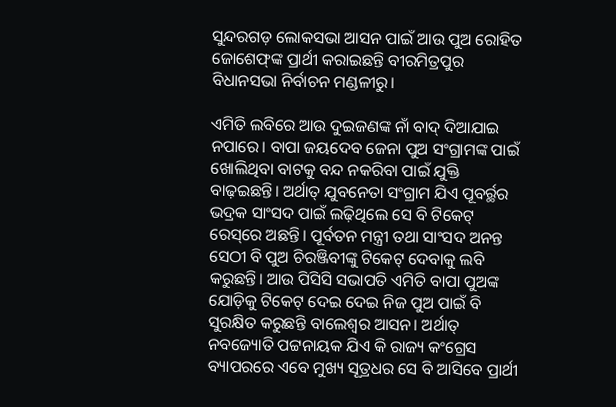ସୁନ୍ଦରଗଡ଼ ଲୋକସଭା ଆସନ ପାଇଁ ଆଉ ପୁଅ ରୋହିତ ଜୋଶେଫ୍‌ଙ୍କ ପ୍ରାର୍ଥୀ କରାଇଛନ୍ତି ବୀରମିତ୍ରପୁର ବିଧାନସଭା ନିର୍ବାଚନ ମଣ୍ଡଳୀରୁ।

ଏମିତି ଲବିରେ ଆଉ ଦୁଇଜଣଙ୍କ ନାଁ ବାଦ୍‌ ଦିଆଯାଇ ନପାରେ। ବାପା ଜୟଦେବ ଜେନା ପୁଅ ସଂଗ୍ରାମଙ୍କ ପାଇଁ ଖୋଲିଥିବା ବାଟକୁ ବନ୍ଦ ନକରିବା ପାଇଁ ଯୁକ୍ତି ବାଢ଼ଇଛନ୍ତି। ଅର୍ଥାତ୍‌ ଯୁବନେତା ସଂଗ୍ରାମ ଯିଏ ପୂବର୍ର୍ଥର ଭଦ୍ରକ ସାଂସଦ ପାଇଁ ଲଢ଼ିଥିଲେ ସେ ବି ଟିକେଟ୍‌ ରେସ୍‌ରେ ଅଛନ୍ତି। ପୂର୍ବତନ ମନ୍ତ୍ରୀ ତଥା ସାଂସଦ ଅନନ୍ତ ସେଠୀ ବି ପୁଅ ଚିରଞ୍ଜିବୀଙ୍କୁ ଟିକେଟ୍‌ ଦେବାକୁ ଲବି କରୁଛନ୍ତି। ଆଉ ପିସିସି ସଭାପତି ଏମିତି ବାପା ପୁଅଙ୍କ ଯୋଡ଼ିକୁ ଟିକେଟ୍‌ ଦେଇ ଦେଇ ନିଜ ପୁଅ ପାଇଁ ବି ସୁରକ୍ଷିତ କରୁଛନ୍ତି ବାଲେଶ୍ଵର ଆସନ। ଅର୍ଥାତ୍‌ ନବଜ୍ୟୋତି ପଟ୍ଟନାୟକ ଯିଏ କି ରାଜ୍ୟ କଂଗ୍ରେସ ବ୍ୟାପରରେ ଏବେ ମୁଖ୍ୟ ସୂତ୍ରଧର ସେ ବି ଆସିବେ ପ୍ରାର୍ଥୀ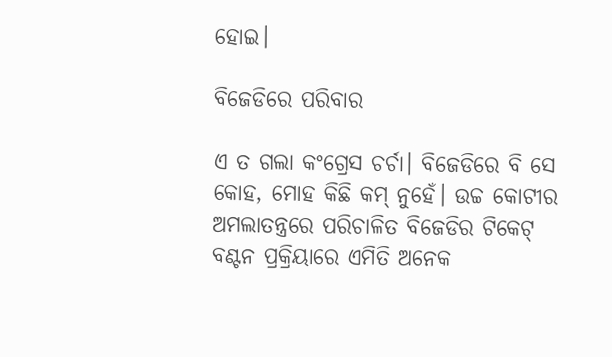ହୋଇ।

ବିଜେଡିରେ ପରିବାର

ଏ ତ ଗଲା କଂଗ୍ରେସ ଚର୍ଚା। ବିଜେଡିରେ ବି ସେ କୋହ, ମୋହ କିଛି କମ୍‌ ନୁହେଁ। ଉଚ୍ଚ କୋଟୀର ଅମଲାତନ୍ତ୍ରରେ ପରିଚାଳିତ ବିଜେଡିର ଟିକେଟ୍‌ ବଣ୍ଟନ ପ୍ରକ୍ରିୟାରେ ଏମିତି ଅନେକ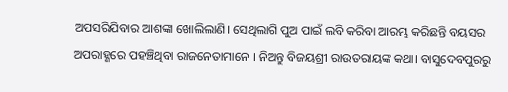ଅପସରିଯିବାର ଆଶଙ୍କା ଖୋଲିଲାଣି। ସେଥିଲାଗି ପୁଅ ପାଇଁ ଲବି କରିବା ଆରମ୍ଭ କରିଛନ୍ତି ବୟସର ଅପରାହ୍ଣରେ ପହଞ୍ଚିଥିବା ରାଜନେତାମାନେ । ନିଅନ୍ତୁ ବିଜୟଶ୍ରୀ ରାଉତରାୟଙ୍କ କଥା। ବାସୁଦେବପୁରରୁ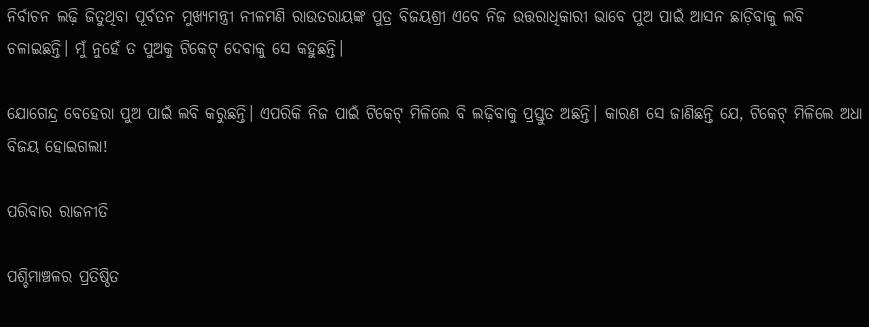ନିର୍ବାଚନ ଲଢ଼ି ଜିତୁଥିବା ପୂର୍ବତନ ମୁଖ୍ୟମନ୍ତ୍ରୀ ନୀଳମଣି ରାଉତରାୟଙ୍କ ପୁତ୍ର ବିଜୟଶ୍ରୀ ଏବେ ନିଜ ଉତ୍ତରାଧିକାରୀ ଭାବେ ପୁଅ ପାଇଁ ଆସନ ଛାଡ଼ିବାକୁ ଲବି ଚଳାଇଛନ୍ତି। ମୁଁ ନୁହେଁ ତ ପୁଅକୁ ଟିକେଟ୍‌ ଦେବାକୁ ସେ କହୁଛନ୍ତି।

ଯୋଗେନ୍ଦ୍ର ବେହେରା ପୁଅ ପାଇଁ ଲବି କରୁଛନ୍ତି। ଏପରିକି ନିଜ ପାଇଁ ଟିକେଟ୍‌ ମିଳିଲେ ବି ଲଢ଼ିବାକୁ ପ୍ରସ୍ତୁତ ଅଛନ୍ତି। କାରଣ ସେ ଜାଣିଛନ୍ତି ଯେ, ଟିକେଟ୍‌ ମିଳିଲେ ଅଧା ବିଜୟ ହୋଇଗଲା!

ପରିବାର ରାଜନୀତି

ପଶ୍ଚିମାଞ୍ଚଳର ପ୍ରତିଷ୍ଠିତ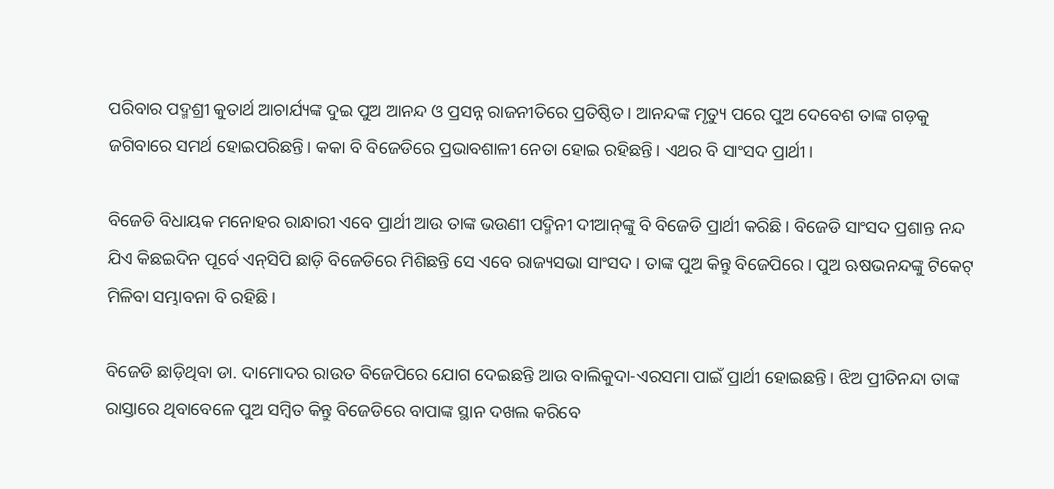ପରିବାର ପଦ୍ମଶ୍ରୀ କୁତାର୍ଥ ଆଚାର୍ଯ୍ୟଙ୍କ ଦୁଇ ପୁଅ ଆନନ୍ଦ ଓ ପ୍ରସନ୍ନ ରାଜନୀତିରେ ପ୍ରତିଷ୍ଠିତ। ଆନନ୍ଦଙ୍କ ମୃତ୍ୟୁ ପରେ ପୁଅ ଦେବେଶ ତାଙ୍କ ଗଡ଼କୁ ଜଗିବାରେ ସମର୍ଥ ହୋଇପରିଛନ୍ତି। କକା ବି ବିଜେଡିରେ ପ୍ରଭାବଶାଳୀ ନେତା ହୋଇ ରହିଛନ୍ତି। ଏଥର ବି ସାଂସଦ ପ୍ରାର୍ଥୀ।

ବିଜେଡି ବିଧାୟକ ମନୋହର ରାନ୍ଧାରୀ ଏବେ ପ୍ରାର୍ଥୀ ଆଉ ତାଙ୍କ ଭଉଣୀ ପଦ୍ମିନୀ ଦୀଆନ୍‌ଙ୍କୁ ବି ବିଜେଡି ପ୍ରାର୍ଥୀ କରିଛି। ବିଜେଡି ସାଂସଦ ପ୍ରଶାନ୍ତ ନନ୍ଦ ଯିଏ କିଛଇଦିନ ପୂର୍ବେ ଏନ୍‌ସିପି ଛାଡ଼ି ବିଜେଡିରେ ମିଶିଛନ୍ତି ସେ ଏବେ ରାଜ୍ୟସଭା ସାଂସଦ। ତାଙ୍କ ପୁଅ କିନ୍ତୁ ବିଜେପିରେ। ପୁଅ ଋଷଭନନ୍ଦଙ୍କୁ ଟିକେଟ୍‌ ମିଳିବା ସମ୍ଭାବନା ବି ରହିଛି।

ବିଜେଡି ଛାଡ଼ିଥିବା ଡା. ଦାମୋଦର ରାଉତ ବିଜେପିରେ ଯୋଗ ଦେଇଛନ୍ତି ଆଉ ବାଲିକୁଦା-ଏରସମା ପାଇଁ ପ୍ରାର୍ଥୀ ହୋଇଛନ୍ତି। ଝିଅ ପ୍ରୀତିନନ୍ଦା ତାଙ୍କ ରାସ୍ତାରେ ଥିବାବେଳେ ପୁଅ ସମ୍ବିତ କିନ୍ତୁ ବିଜେଡିରେ ବାପାଙ୍କ ସ୍ଥାନ ଦଖଲ କରିବେ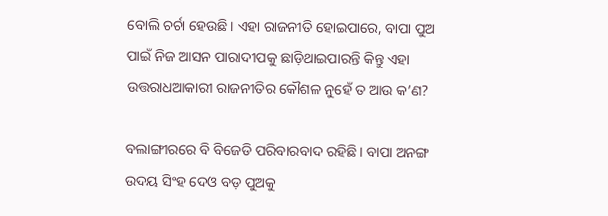ବୋଲି ଚର୍ଚା ହେଉଛି। ଏହା ରାଜନୀତି ହୋଇପାରେ, ବାପା ପୁଅ ପାଇଁ ନିଜ ଆସନ ପାରାଦୀପକୁ ଛାଡ଼ିଥାଇପାରନ୍ତି କିନ୍ତୁ ଏହା ଉତ୍ତରାଧଆକାରୀ ରାଜନୀତିର କୌଶଳ ନୁହେଁ ତ ଆଉ କ’ଣ?

ବଲାଙ୍ଗୀରରେ ବି ବିଜେଡି ପରିବାରବାଦ ରହିଛି। ବାପା ଅନଙ୍ଗ ଉଦୟ ସିଂହ ଦେଓ ବଡ଼ ପୁଅକୁ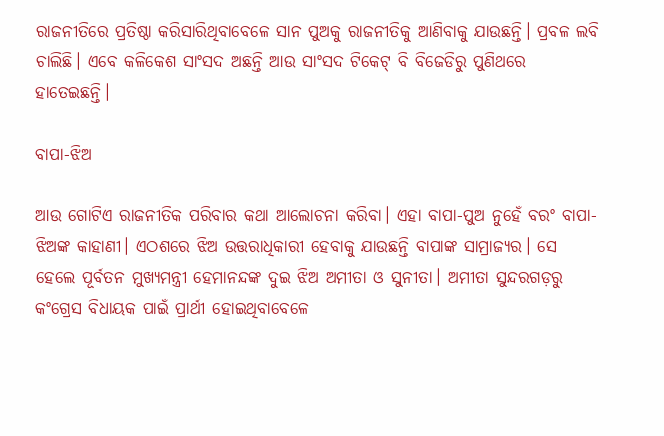ରାଜନୀତିରେ ପ୍ରତିଷ୍ଠା କରିସାରିଥିବାବେଳେ ସାନ ପୁଅକୁ ରାଜନୀତିକୁ ଆଣିବାକୁ ଯାଉଛନ୍ତି। ପ୍ରବଳ ଲବି ଚାଲିଛି। ଏବେ କଳିକେଶ ସାଂସଦ ଅଛନ୍ତି ଆଉ ସାଂସଦ ଟିକେଟ୍‌ ବି ବିଜେଡିରୁ ପୁଣିଥରେ ହାତେଇଛନ୍ତି।

ବାପା-ଝିଅ

ଆଉ ଗୋଟିଏ ରାଜନୀତିକ ପରିବାର କଥା ଆଲୋଚନା କରିବା। ଏହା ବାପା-ପୁଅ ନୁହେଁ ବରଂ ବାପା-ଝିଅଙ୍କ କାହାଣୀ। ଏଠଶରେ ଝିଅ ଉତ୍ତରାଧିକାରୀ ହେବାକୁ ଯାଉଛନ୍ତି ବାପାଙ୍କ ସାମ୍ରାଜ୍ୟର। ସେ ହେଲେ ପୂର୍ବତନ ମୁଖ୍ୟମନ୍ତ୍ରୀ ହେମାନନ୍ଦଙ୍କ ଦୁଇ ଝିଅ ଅମୀତା ଓ ସୁନୀତା। ଅମୀତା ସୁନ୍ଦରଗଡ଼ରୁ କଂଗ୍ରେସ ବିଧାୟକ ପାଇଁ ପ୍ରାର୍ଥୀ ହୋଇଥିବାବେଳେ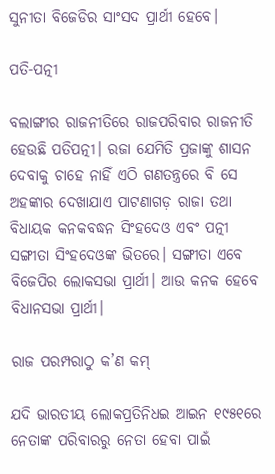ସୁନୀତା ବିଜେଡିର ସାଂସଦ ପ୍ରାର୍ଥୀ ହେବେ।

ପତି-ପତ୍ନୀ

ବଲାଙ୍ଗୀର ରାଜନୀତିରେ ରାଜପରିବାର ରାଜନୀତି ହେଉଛି ପତିପତ୍ନୀ। ରଜା ଯେମିତି ପ୍ରଜାଙ୍କୁ ଶାସନ ଦେବାକୁ ଚାହେ ନାହିଁ ଏଠି ଗଣତନ୍ତ୍ରରେ ବି ସେ ଅହଙ୍କାର ଦେଖାଯାଏ ପାଟଣାଗଡ଼ ରାଜା ତଥା ବିଧାୟକ କନକବଦ୍ଧନ ସିଂହଦେଓ ଏବଂ ପତ୍ନୀ ସଙ୍ଗୀତା ସିଂହଦେଓଙ୍କ ଭିତରେ। ସଙ୍ଗୀତା ଏବେ ବିଜେପିର ଲୋକସଭା ପ୍ରାର୍ଥୀ। ଆଉ କନକ ହେବେ ବିଧାନସଭା ପ୍ରାର୍ଥୀ।

ରାଜ ପରମ୍ପରାଠୁ କ’ଣ କମ୍‌

ଯଦି ଭାରତୀୟ ଲୋକପ୍ରତିନିଧଇ ଆଇନ ୧୯୫୧ରେ ନେତାଙ୍କ ପରିବାରରୁ ନେତା ହେବା ପାଇଁ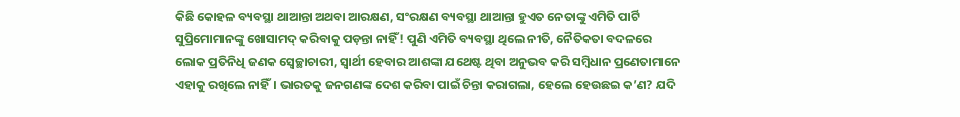କିଛି କୋହଳ ବ୍ୟବସ୍ଥା ଥାଆନ୍ତା ଅଥବା ଆରକ୍ଷଣ, ସଂରକ୍ଷଣ ବ୍ୟବସ୍ଥା ଥାଆନ୍ତା ହୁଏତ ନେତାଙ୍କୁ ଏମିତି ପାର୍ଟି ସୁପ୍ରିମୋମାନଙ୍କୁ ଖୋସାମଦ୍‌ କରିବାକୁ ପଡ଼ନ୍ତା ନାହିଁ! ପୁଣି ଏମିତି ବ୍ୟବସ୍ଥା ଥିଲେ ନୀତି, ନୈତିକତା ବଦଳରେ ଲୋକ ପ୍ରତିନିଧି ଜଣକ ସ୍ଵେଚ୍ଛାଚାରୀ, ସ୍ଵାର୍ଥୀ ହେବାର ଆଶଙ୍କା ଯଥେଷ୍ଟ ଥିବା ଅନୁଭବ କରି ସମ୍ବିଧାନ ପ୍ରଣେତାମାନେ ଏହାକୁ ରଖିଲେ ନାହିଁ। ଭାରତକୁ ଜନଗଣଙ୍କ ଦେଶ କରିବା ପାଇଁ ଚିନ୍ତା କରାଗଲା, ହେଲେ ହେଉଛଇ କ’ଣ? ଯଦି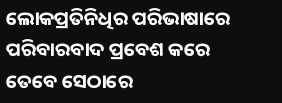ଲୋକପ୍ରତିନିଧିର ପରିଭାଷାରେ ପରିବାରବାଦ ପ୍ରବେଶ କରେ ତେବେ ସେଠାରେ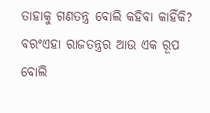ତାହାକୁ ଗଣତନ୍ତ୍ର ବୋଲି କହିବା କାହିଁକି? ବରଂଏହା ରାଜତନ୍ତ୍ରର ଆଉ ଏକ ରୂପ ବୋଲି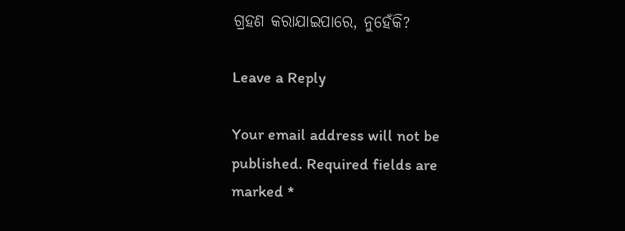ଗ୍ରହଣ କରାଯାଇପାରେ, ନୁହେଁକି?

Leave a Reply

Your email address will not be published. Required fields are marked *